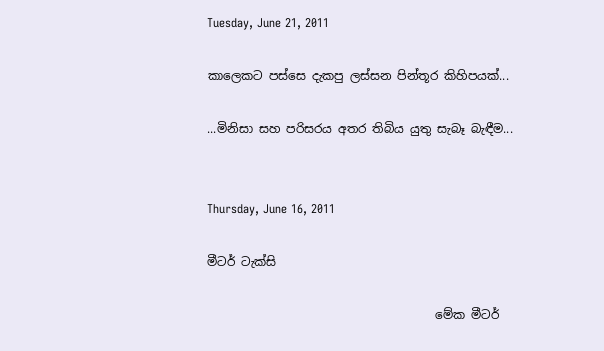Tuesday, June 21, 2011

කාලෙකට පස්සෙ දැකපු ලස්සන පින්තූර කිහිපයක්...

...මිනිසා සහ පරිසරය අතර තිබිය යුතු සැබෑ බැඳීම...


Thursday, June 16, 2011

මීටර් ටැක්සි

                                      මේක මීටර්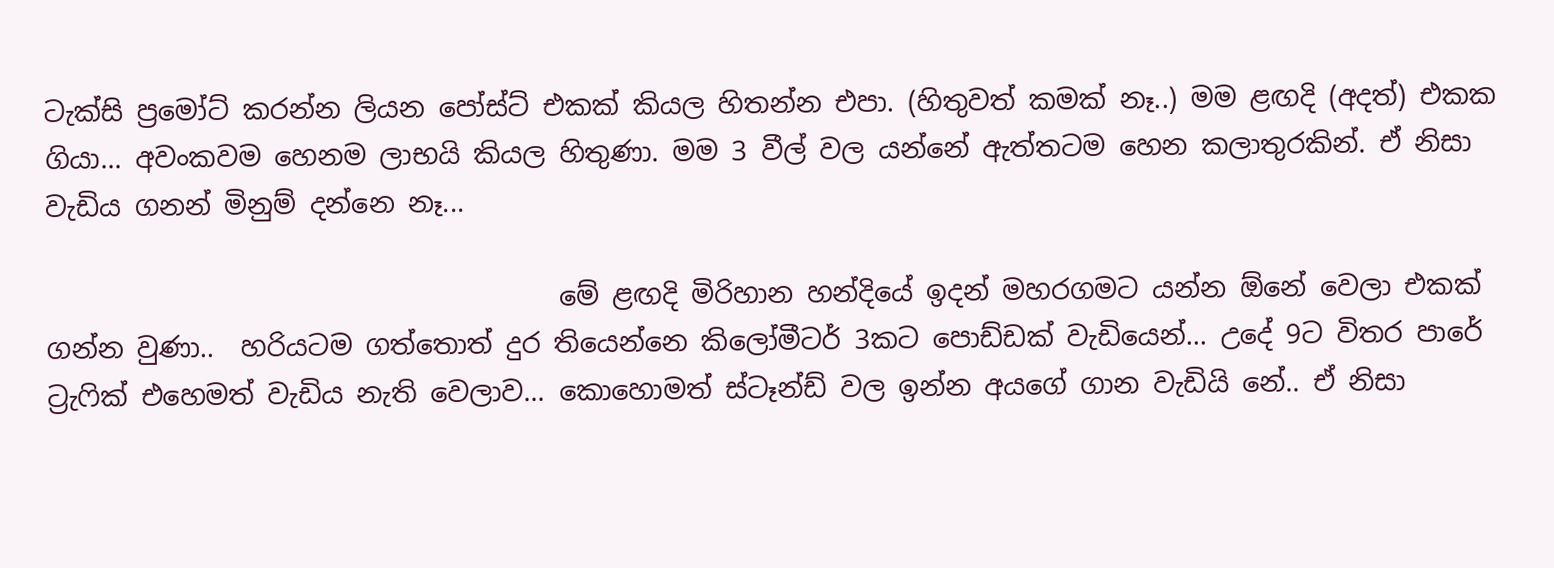ටැක්සි ප්‍රමෝට් කරන්න ලියන පෝස්ට් එකක් කියල හිතන්න එපා. (හිතුවත් කමක් නෑ..) මම ළඟදි (අදත්) එකක ගියා... අවංකවම හෙනම ලාභයි කියල හිතුණා. මම 3 වීල් වල යන්නේ ඇත්තටම හෙන කලාතුරකින්. ඒ නිසා වැඩිය ගනන් මිනුම් දන්නෙ නෑ...

                                      මේ ළඟදි මිරිහාන හන්දියේ ඉදන් මහරගමට යන්න ඕනේ වෙලා එකක් ගන්න වුණා..  හරියටම ගත්තොත් දුර තියෙන්නෙ කිලෝමීටර් 3කට පොඩ්ඩක් වැඩියෙන්... උදේ 9ට විතර පාරේ ට්‍රැෆික් එහෙමත් වැඩිය නැති වෙලාව... කොහොමත් ස්ටෑන්ඩ් වල ඉන්න අයගේ ගාන වැඩියි නේ.. ඒ නිසා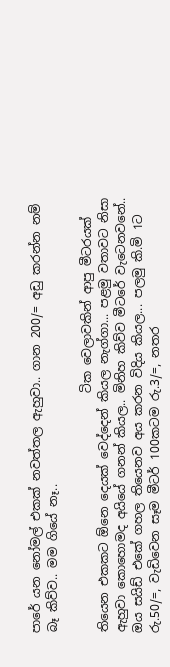පාරේ යන නෝමල් එකක් නවත්තල ඇහුවා.. ගාන 200/= අඩු කරන්න නම් බෑ කිව්ව.. මම ගියේ නෑ..

                                        ටික වෙලාවකින් ආපු මීටරයක් තියෙන එකකට ඕනෙ දෙයක් වෙද්දෙන් කියල නැග්ගා... පළමු වතාවට නිසා ඇහුවා කොහොමද අයියේ ගනන් කියල.. මිනිහ කිව්ව මීටරේ වැටෙනවනේ.. ඔය සයිඩ් එකේ ගහල තියෙනව අය කරන විදිය කියල... පලමු කි.මි 1ට රු.50/=, වැඩිවෙන සෑම මීටර් 100කටම රු.3/=, නතර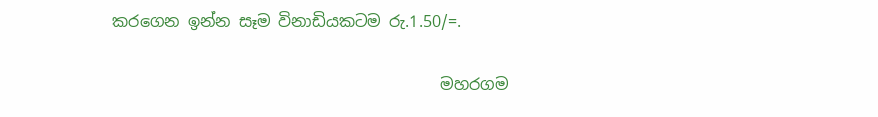කරගෙන ඉන්න සෑම විනාඩියකටම රු.1.50/=.

                                         මහරගම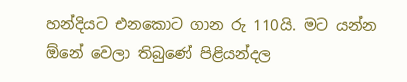හන්දියට එනකොට ගාන රු 110යි. මට යන්න ඕනේ වෙලා තිබුණේ පිළියන්දල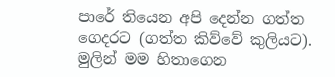පාරේ තියෙන අපි දෙන්න ගත්ත ගෙදරට (ගත්ත කිව්වේ කුලියට). මුලින් මම හිතාගෙන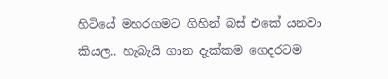හිටියේ මහරගමට ගිහින් බස් එකේ යනවා කියල.. හැබැයි ගාන දැක්කම ගෙදරටම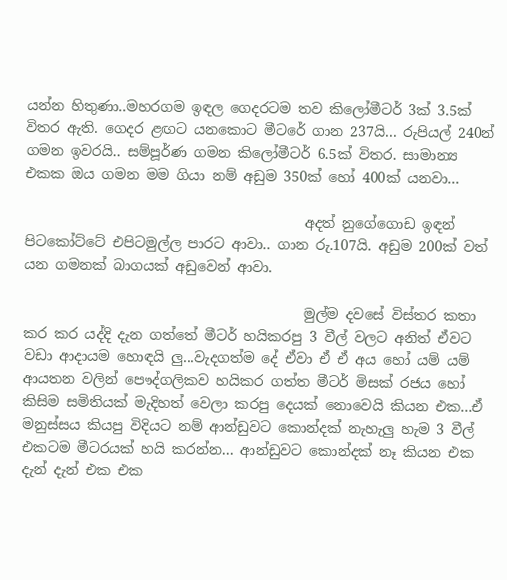යන්න හිතුණා..මහරගම ඉඳල ගෙදරටම තව කිලෝමීටර් 3ක් 3.5ක් විතර ඇති. ගෙදර ළඟට යනකොට මීටරේ ගාන 237යි... රුපියල් 240න් ගමන ඉවරයි.. සම්පූර්ණ ගමන කිලෝමීටර් 6.5ක් විතර. සාමාන්‍ය එකක ඔය ගමන මම ගියා නම් අඩුම 350ක් හෝ 400ක් යනවා...

                                        අදත් නුගේගොඩ ඉඳන් පිටකෝට්ටේ එපිටමුල්ල පාරට ආවා.. ගාන රු.107යි. අඩුම 200ක් වත් යන ගමනක් බාගයක් අඩුවෙන් ආවා.

                                        මුල්ම දවසේ විස්තර කතා කර කර යද්දි දැන ගත්තේ මීටර් හයිකරපු 3 වීල් වලට අනිත් ඒවට වඩා ආදායම හොඳයි ලු...වැදගත්ම දේ ඒවා ඒ ඒ අය හෝ යම් යම් ආයතන වලින් පෞද්ගලිකව හයිකර ගත්ත මීටර් මිසක් රජය හෝ කිසිම සමිතියක් මැදිහත් වෙලා කරපු දෙයක් නොවෙයි කියන එක...ඒ මනුස්සය කියපු විදියට නම් ආන්ඩුවට කොන්දක් නැහැලු හැම 3 වීල් එකටම මීටරයක් හයි කරන්න... ආන්ඩුවට කොන්දක් නෑ කියන එක දැන් දැන් එක එක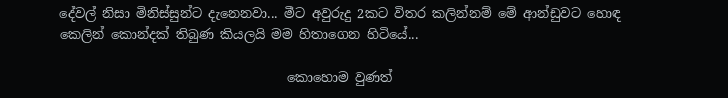දේවල් නිසා මිනිස්සුන්ට දැනෙනවා... මීට අවුරුදු 2කට විතර කලින්නම් මේ ආන්ඩුවට හොඳ කෙලින් කොන්දක් තිබුණ කියලයි මම හිතාගෙන හිටියේ...

                                   කොහොම වුණත්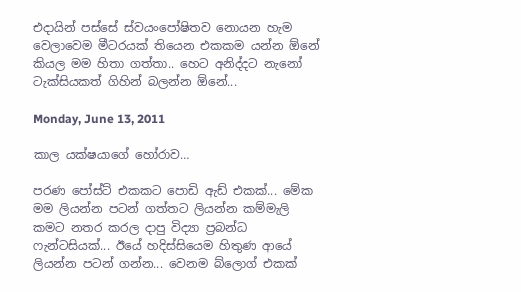එදායින් පස්සේ ස්වයංපෝෂිතව නොයන හැම වෙලාවෙම මීටරයක් තියෙන එකකම යන්න ඕනේ කියල මම හිතා ගත්තා.. හෙට අනිද්දට නැනෝ ටැක්සියකත් ගිහින් බලන්න ඕනේ...

Monday, June 13, 2011

කාල යක්ෂයාගේ හෝරාව…

පරණ පෝස්ට් එකකට පොඩි ඇඩ් එකක්... මේක මම ලියන්න පටන් ගත්තට ලියන්න කම්මැලි කමට නතර කරල දාපු විද්‍යා ප්‍රබන්ධ ෆැන්ටසියක්... ඊයේ හදිස්සියෙම හිතුණ ආයේ ලියන්න පටන් ගන්න... වෙනම බ්ලොග් එකක්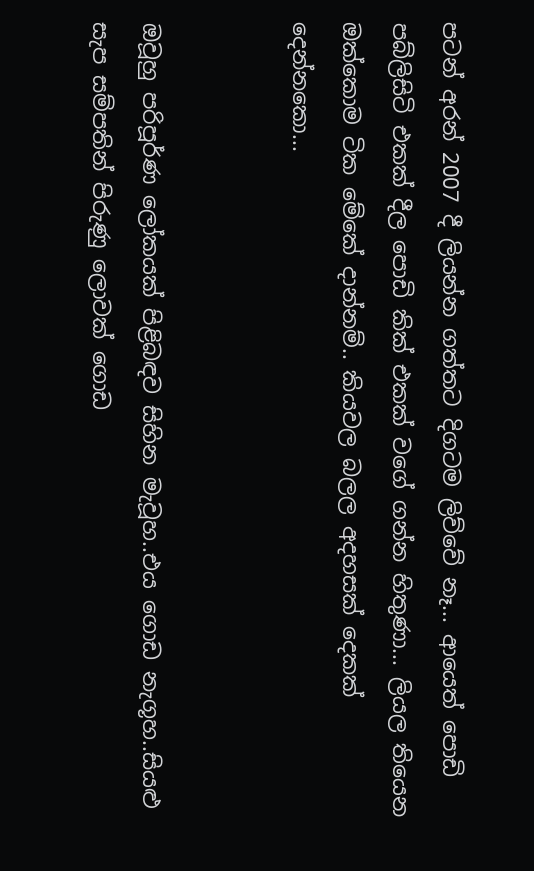පටන් අරන් 2007 දී ලියන්න ගත්තට දිගටම ලිව්වේ නෑ... ආයෙත් පොඩි පබ්ලිසිටි එකක් දීල පොඩි කික් එකක් වගේ ගන්න හිතුණා... ලියල තියෙන ඔක්කොම ටික මේකේ දාන්නම්.. කියවල බලල අදහසක් දෙකක් දෙන්නකො...


ඔවූහු පරිපූර්ණ ලෝකයක් පිළිබඳව සිහින මැවූහ..එය ගොඩ නැගූහ..සියළු සැප සම්පතින් පිරුණු ලොවක් ගොඩ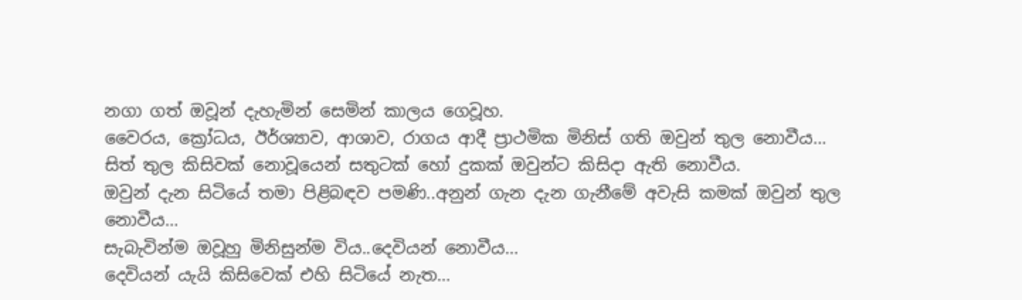නගා ගත් ඔවූන් දැහැමින් සෙමින් කාලය ගෙවූහ.
වෛරය, ක්‍රෝධය, ඊර්ශ්‍යාව, ආශාව, රාගය ආදී ප්‍රාථමික මිනිස් ගති ඔවුන් තුල නොවීය…
සිත් තුල කිසිවක් නොවූයෙන් සතුටක් හෝ දුකක් ඔවුන්ට කිසිදා ඇති නොවීය.
ඔවුන් දැන සිටියේ තමා පිළිබඳව පමණි..අනුන් ගැන දැන ගැනීමේ අවැසි කමක් ඔවුන් තුල නොවීය…
සැබැවින්ම ඔවූහු මිනිසුන්ම විය..දෙවියන් නොවීය…
දෙවියන් යැයි කිසිවෙක් එහි සිටියේ නැත…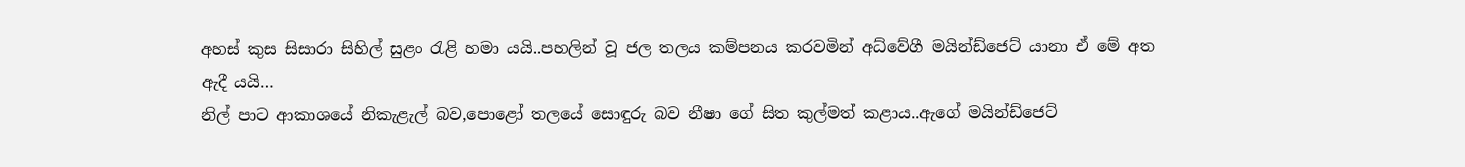අහස් කුස සිසාරා සිහිල් සුළං රැළි හමා යයි..පහලින් වූ ජල තලය කම්පනය කරවමින් අධ්වේගී මයින්ඩ්ජෙට් යානා ඒ මේ අත ඇදී යයි…
නිල් පාට ආකාශයේ නිකැළැල් බව,පොළෝ තලයේ සොඳුරු බව නීෂා ගේ සිත කුල්මත් කළාය..ඇගේ මයින්ඩ්ජෙට්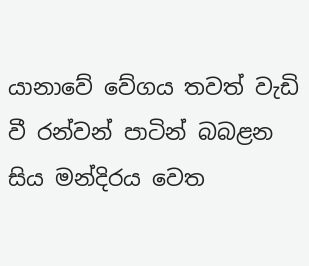යානාවේ වේගය තවත් වැඩි වී රන්වන් පාටින් බබළන සිය මන්දිරය වෙත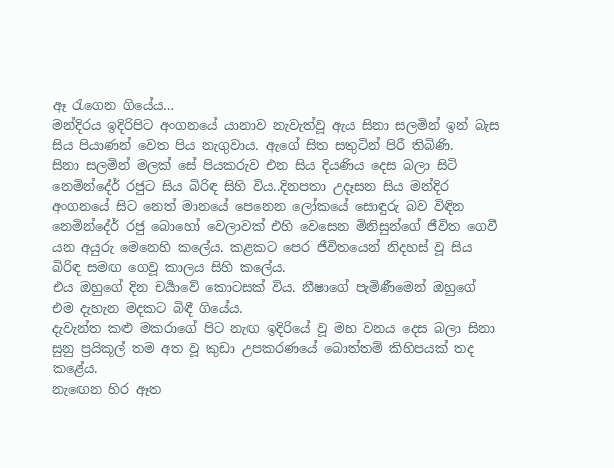ඈ රැගෙන ගියේය…
මන්දිරය ඉදිරිපිට අංගනයේ යානාව නැවැත්වූ ඇය සිනා සලමින් ඉන් බැස සිය පියාණන් වෙත පිය නැගුවාය. ඇගේ සිත සතුටින් පිරී තිබිණි.
සිනා සලමින් මලක් සේ පියකරුව එන සිය දියණිය දෙස බලා සිටි නෙමින්දේර් රජුට සිය බිරිඳ සිහි විය..දිනපතා උදෑසන සිය මන්දිර අංගනයේ සිට නෙත් මානයේ පෙනෙන ලෝකයේ සොඳුරු බව විඳින නෙමින්දේර් රජු බොහෝ වෙලාවක් එහි වෙසෙන මිනිසුන්ගේ ජීවිත ගෙවී යන අයුරු මෙනෙහි කලේය. කළකට පෙර ජීවිතයෙන් නිදහස් වූ සිය බිරිඳ සමඟ ගෙවූ කාලය සිහි කලේය.
එය ඔහුගේ දින චර්‍යාවේ කොටසක් විය. නීෂාගේ පැමිණීමෙන් ඔහුගේ එම දැහැන මදකට බිඳී ගියේය.
දැවැන්ත කළු මකරාගේ පිට නැඟ ඉදිරියේ වූ මහ වනය දෙස බලා සිනා සුනු ප්‍රයිකූල් තම අත වූ කුඩා උපකරණයේ බොත්තම් කිහිපයක් තද කළේය.
නැඟෙන හිර ඈත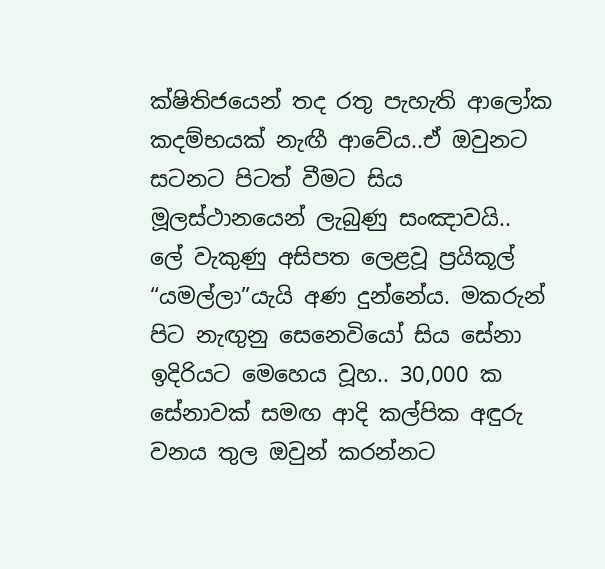ක්ෂිතිජයෙන් තද රතු පැහැති ආලෝක කදම්භයක් නැඟී ආවේය..ඒ ඔවුනට සටනට පිටත් වීමට සිය මූලස්ථානයෙන් ලැබුණු සංඤාවයි..
ලේ වැකුණු අසිපත ලෙළවූ ප්‍රයිකූල් “යමල්ලා”යැයි අණ දුන්නේය. මකරුන් පිට නැඟුනු සෙනෙවියෝ සිය සේනා ඉදිරියට මෙහෙය වූහ.. 30,000 ක සේනාවක් සමඟ ආදි කල්පික අඳුරු වනය තුල ඔවුන් කරන්නට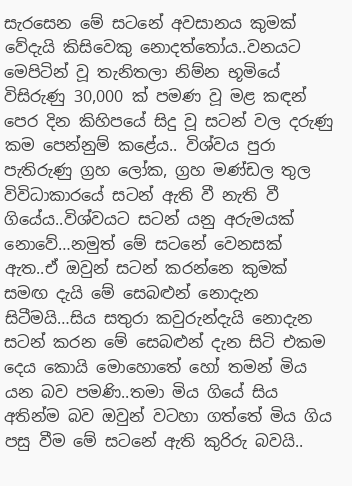සැරසෙන මේ සටනේ අවසානය කුමක් වේදැයි කිසිවෙකු නොදත්තෝය..වනයට මෙපිටින් වූ තැනිතලා නිම්න භූමියේ විසිරුණු 30,000 ක් පමණ වූ මළ කඳන් පෙර දින කිහිපයේ සිදු වූ සටන් වල දරුණු කම පෙන්නුම් කළේය.. විශ්වය පුරා පැතිරුණු ග්‍රහ ලෝක, ග්‍රහ මණ්ඩල තුල විවිධාකාරයේ සටන් ඇති වී නැති වී ගියේය..විශ්වයට සටන් යනු අරුමයක් නොවේ…නමුත් මේ සටනේ වෙනසක් ඇත..ඒ ඔවුන් සටන් කරන්නෙ කුමක් සමඟ දැයි මේ සෙබළුන් නොදැන සිටීමයි…සිය සතුරා කවුරුන්දැයි නොදැන සටන් කරන මේ සෙබළුන් දැන සිටි එකම දෙය කොයි මොහොතේ හෝ තමන් මිය යන බව පමණි..තමා මිය ගියේ සිය අතින්ම බව ඔවුන් වටහා ගත්තේ මිය ගිය පසු වීම මේ සටනේ ඇති කුරිරු බවයි..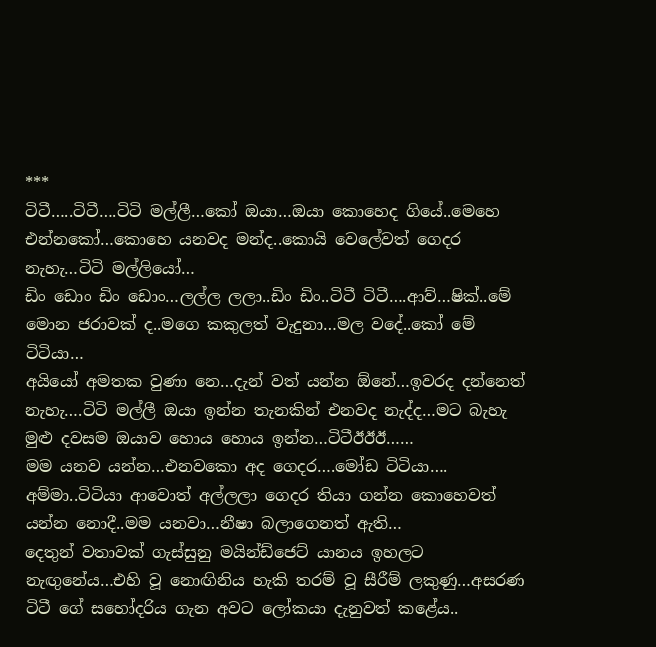***
ටිටී…..ටිටී….ටිටි මල්ලී…කෝ ඔයා…ඔයා කොහෙද ගියේ..මෙහෙ එන්නකෝ…කොහෙ යනවද මන්ද..කොයි වෙලේවත් ගෙදර නැහැ…ටිටි මල්ලියෝ…
ඩිං ඩොං ඩිං ඩොං…ලල්ල ලලා..ඩිං ඩිං..ටිටී ටිටී….ආව්…ෂික්..මේ මොන ජරාවක් ද..මගෙ කකුලත් වැදුනා…මල වදේ..කෝ මේ ටිටියා…
අයියෝ අමතක වුණා නෙ…දැන් වත් යන්න ඕනේ…ඉවරද දන්නෙත් නැහැ….ටිටි මල්ලී ඔයා ඉන්න තැනකින් එනවද නැද්ද…මට බැහැ මුළු දවසම ඔයාව හොය හොය ඉන්න…ටිටීඊඊඊ……
මම යනව යන්න…එනවකො අද ගෙදර….මෝඩ ටිටියා….
අම්මා..ටිටියා ආවොත් අල්ලලා ගෙදර තියා ගන්න කොහෙවත් යන්න නොදී..මම යනවා…නීෂා බලාගෙනත් ඇති…
දෙතුන් වතාවක් ගැස්සුනු මයින්ඩ්ජෙට් යානය ඉහලට නැඟුනේය…එහි වූ නොඟිනිය හැකි තරම් වූ සීරීම් ලකුණු…අසරණ ටිටී ගේ සහෝදරිය ගැන අවට ලෝකයා දැනුවත් කළේය..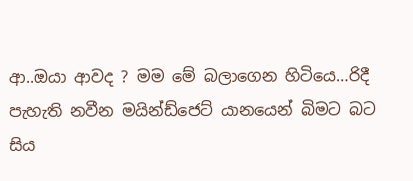ආ..ඔයා ආවද ? මම මේ බලාගෙන හිටියෙ…රිදී පැහැති නවීන මයින්ඩ්ජෙට් යානයෙන් බිමට බට සිය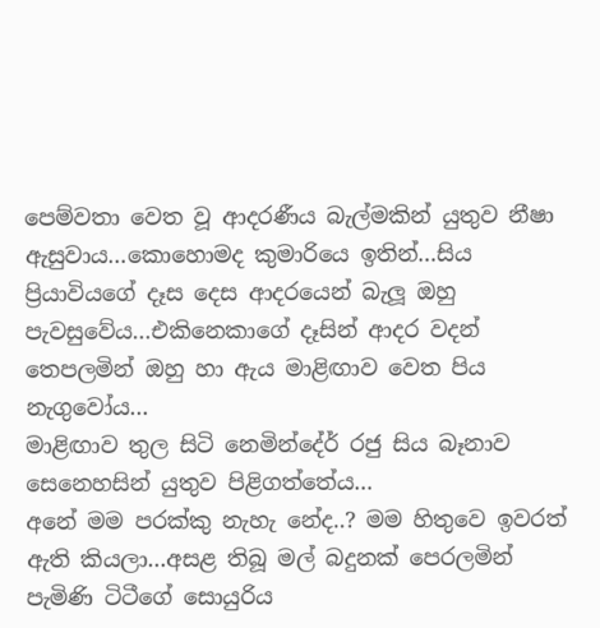පෙම්වතා වෙත වූ ආදරණීය බැල්මකින් යුතුව නීෂා ඇසුවාය…කොහොමද කුමාරියෙ ඉතින්…සිය ප්‍රියාවියගේ දෑස දෙස ආදරයෙන් බැලූ ඔහු පැවසුවේය…එකිනෙකාගේ දෑසින් ආදර වදන් තෙපලමින් ඔහු හා ඇය මාළිඟාව වෙත පිය නැගුවෝය…
මාළිඟාව තුල සිටි නෙමින්දේර් රජු සිය බෑනාව සෙනෙහසින් යුතුව පිළිගත්තේය…
අනේ මම පරක්කු නැහැ නේද..? මම හිතුවෙ ඉවරත් ඇති කියලා…අසළ තිබූ මල් බදුනක් පෙරලමින් පැමිණි ටිටීගේ සොයුරිය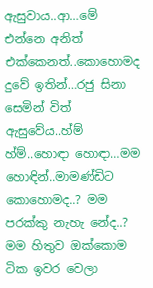ඇසුවාය..ආ…මේ එන්නෙ අනිත් එක්කෙනත්..කොහොමද දුවේ ඉතින්…රජු සිනා සෙමින් විත් ඇසුවේය..හ්ම් හ්ම්..හොඳා හොඳා…මම හොඳින්..මාමණ්ඩිට කොහොමද..? මම පරක්කු නැහැ නේද..? මම හිතුව ඔක්කොම ටික ඉවර වෙලා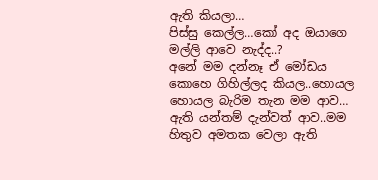ඇති කියලා…
පිස්සු කෙල්ල…කෝ අද ඔයාගෙ මල්ලි ආවෙ නැද්ද..?
අනේ මම දන්නෑ ඒ මෝඩය කොහෙ ගිහිල්ලද කියල..හොයල හොයල බැරිම තැන මම ආව…
ඇති යන්තම් දැන්වත් ආව..මම හිතුව අමතක වෙලා ඇති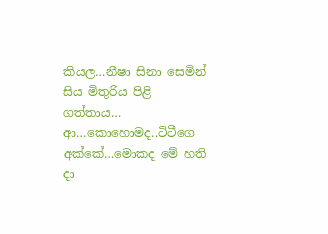කියල…නීෂා සිනා සෙමින් සිය මිතුරිය පිළි ගත්තාය…
ආ…කොහොමද..ටිටීගෙ අක්කේ…මොකද මේ හති දා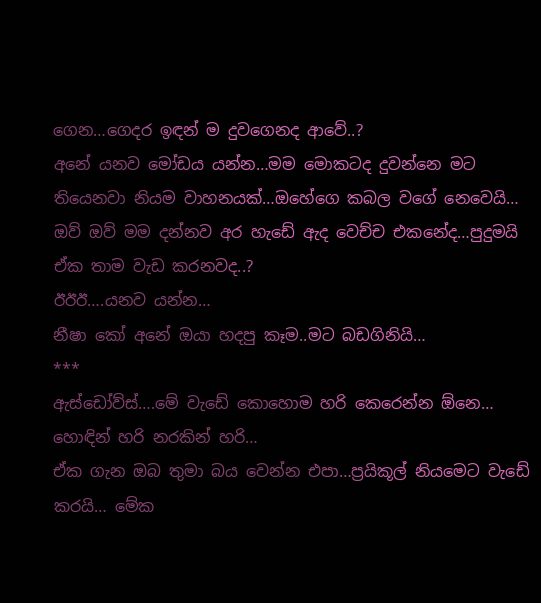ගෙන…ගෙදර ඉඳන් ම දුවගෙනද ආවේ..?
අනේ යනව මෝඩය යන්න…මම මොකටද දුවන්නෙ මට තියෙනවා නියම වාහනයක්…ඔහේගෙ කබල වගේ නෙවෙයි…
ඔව් ඔව් මම දන්නව අර හැඩේ ඇද වෙච්ච එකනේද…පුදුමයි ඒක තාම වැඩ කරනවද..?
ඊඊඊ….යනව යන්න…
නීෂා කෝ අනේ ඔයා හදපු කෑම..මට බඩගිනියි…
***
ඇස්ඩෝව්ස්….මේ වැඩේ කොහොම හරි කෙරෙන්න ඕනෙ… හොඳින් හරි නරකින් හරි…
ඒක ගැන ඔබ තුමා බය වෙන්න එපා…ප්‍රයිකූල් නියමෙට වැඩේ කරයි… මේක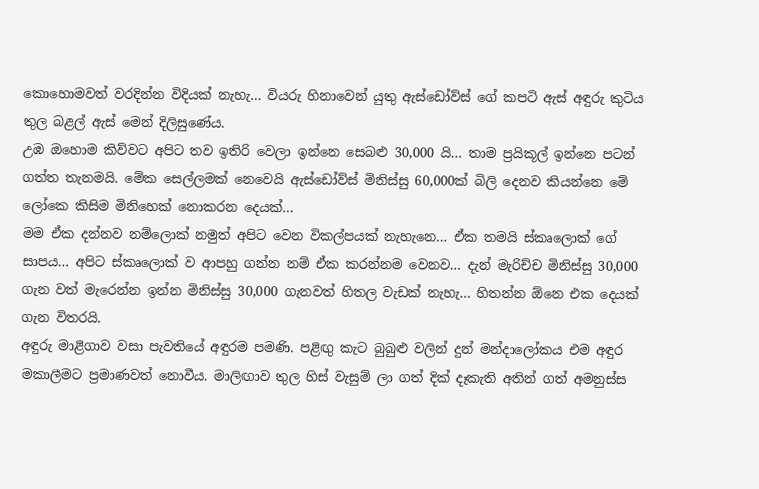කොහොමවත් වරදින්න විදියක් නැහැ… වියරු හිනාවෙන් යුතු ඇස්ඩෝව්ස් ගේ කපටි ඇස් අඳුරු කුටිය තුල බළල් ඇස් මෙන් දිලිසුණේය.
උඹ ඔහොම කිව්වට අපිට තව ඉතිරි වෙලා ඉන්නෙ සෙබළු 30,000 යි… තාම ප්‍රයිකූල් ඉන්නෙ පටන් ගත්ත තැනමයි. මේක සෙල්ලමක් නෙවෙයි ඇස්ඩෝව්ස් මිනිස්සු 60,000ක් බිලි දෙනව කියන්නෙ මේ ලෝකෙ කිසිම මිනිහෙක් නොකරන දෙයක්…
මම ඒක දන්නව නම්ලොක් නමුත් අපිට වෙන විකල්පයක් නැහැනෙ… ඒක තමයි ස්කෘලොක් ගේ සාපය… අපිට ස්කෘලොක් ව ආපහු ගන්න නම් ඒක කරන්නම වෙනව… දැන් මැරිච්ච මිනිස්සු 30,000 ගැන වත් මැරෙන්න ඉන්න මිනිස්සු 30,000 ගැනවත් හිතල වැඩක් නැහැ… හිතන්න ඕනෙ එක දෙයක් ගැන විතරයි.
අඳුරු මාළිගාව වසා පැවතියේ අඳුරම පමණි. පළිඟු කැට බුබුළු වලින් දුන් මන්දාලෝකය එම අඳුර මකාලීමට ප්‍රමාණවත් නොවීය. මාලිඟාව තුල හිස් වැසුම් ලා ගත් දික් දෑකැති අතින් ගත් අමනුස්ස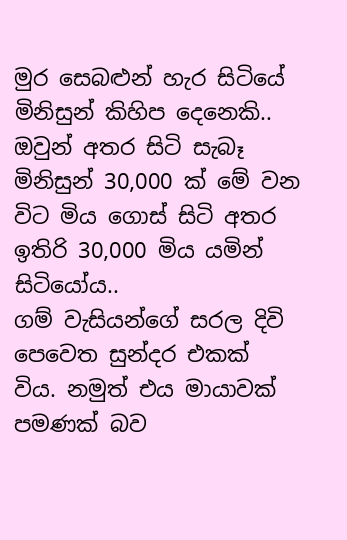මුර සෙබළුන් හැර සිටියේ මිනිසුන් කිහිප දෙනෙකි.. ඔවුන් අතර සිටි සැබෑ මිනිසුන් 30,000 ක් මේ වන විට මිය ගොස් සිටි අතර ඉතිරි 30,000 මිය යමින් සිටියෝය..
ගම් වැසියන්ගේ සරල දිවි පෙවෙත සුන්දර එකක් විය. නමුත් එය මායාවක් පමණක් බව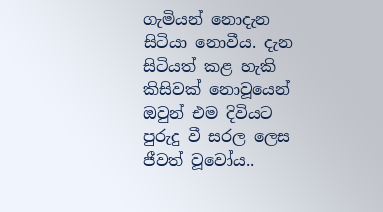ගැමියන් නොදැන සිටියා නොවීය. දැන සිටියත් කළ හැකි කිසිවක් නොවූයෙන් ඔවුන් එම දිවියට පුරුදු වී සරල ලෙස ජීවත් වූවෝය..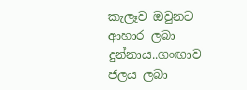කැලෑව ඔවුනට ආහාර ලබා දුන්නාය..ගංඟාව ජලය ලබා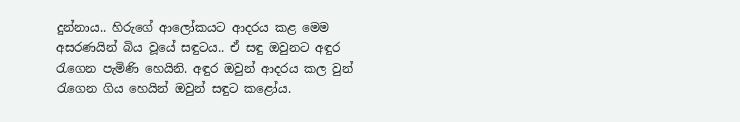දුන්නාය.. හිරුගේ ආලෝකයට ආදරය කළ මෙම අසරණයින් බිය වූයේ සඳුටය.. ඒ සඳු ඔවුනට අඳුර රැගෙන පැමිණි හෙයිනි. අඳුර ඔවුන් ආදරය කල වුන් රැගෙන ගිය හෙයින් ඔවුන් සඳුට කළෝය.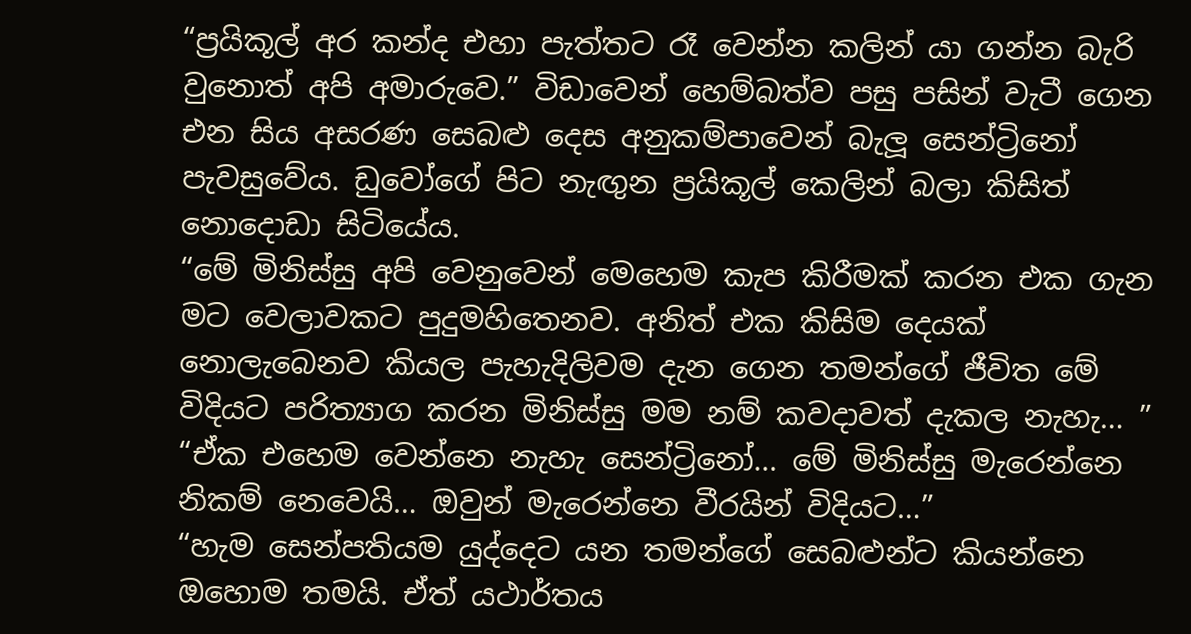“ප්‍රයිකූල් අර කන්ද එහා පැත්තට රෑ වෙන්න කලින් යා ගන්න බැරි වුනොත් අපි අමාරුවෙ.” විඩාවෙන් හෙම්බත්ව පසු පසින් වැටී ගෙන එන සිය අසරණ සෙබළු දෙස අනුකම්පාවෙන් බැලූ සෙන්ට්‍රිනෝ පැවසුවේය. ඩුවෝගේ පිට නැඟුන ප්‍රයිකූල් කෙලින් බලා කිසිත් නොදොඩා සිටියේය.
“මේ මිනිස්සු අපි වෙනුවෙන් මෙහෙම කැප කිරීමක් කරන එක ගැන මට වෙලාවකට පුදුමහිතෙනව. අනිත් එක කිසිම දෙයක් නොලැබෙනව කියල පැහැදිලිවම දැන ගෙන තමන්ගේ ජීවිත මේ විදියට පරිත්‍යාග කරන මිනිස්සු මම නම් කවදාවත් දැකල නැහැ… ”
“ඒක එහෙම වෙන්නෙ නැහැ සෙන්ට්‍රිනෝ… මේ මිනිස්සු මැරෙන්නෙ නිකම් නෙවෙයි… ඔවුන් මැරෙන්නෙ වීරයින් විදියට…”
“හැම සෙන්පතියම යුද්දෙට යන තමන්ගේ සෙබළුන්ට කියන්නෙ ඔහොම තමයි. ඒත් යථාර්තය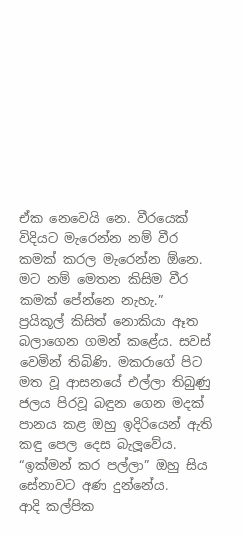ඒක නෙවෙයි නෙ. වීරයෙක් විදියට මැරෙන්න නම් වීර කමක් කරල මැරෙන්න ඕනෙ. මට නම් මෙතන කිසිම වීර කමක් පේන්නෙ නැහැ.”
ප්‍රයිකූල් කිසිත් නොකියා ඈත බලාගෙන ගමන් කළේය. සවස් වෙමින් තිබිණි. මකරාගේ පිට මත වූ ආසනයේ එල්ලා තිබුණු ජලය පිරවූ බඳුන ගෙන මදක් පානය කළ ඔහු ඉදිරියෙන් ඇති කඳු පෙල දෙස බැලූවේය. “ඉක්මන් කර පල්ලා” ඔහු සිය සේනාවට අණ දුන්නේය.
ආදි කල්පික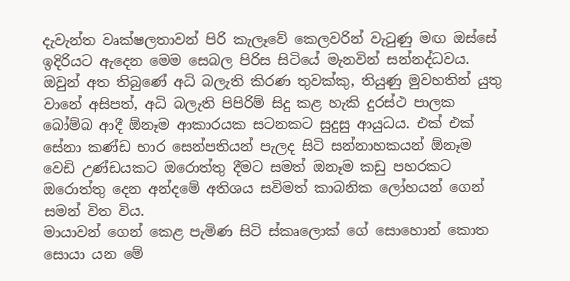දැවැන්ත වෘක්ෂලතාවන් පිරි කැලෑවේ කෙලවරින් වැටුණු මඟ ඔස්සේ ඉදිරියට ඇදෙන මෙම සෙබල පිරිස සිටියේ මැනවින් සන්නද්ධවය. ඔවුන් අත තිබුණේ අධි බලැති කිරණ තුවක්කු, තියුණු මුවහතින් යුතු වානේ අසිපත්, අධි බලැති පිපිරිම් සිදු කළ හැකි දුරස්ථ පාලක බෝම්බ ආදී ඕනෑම ආකාරයක සටනකට සුදුසු ආයුධය. එක් එක් සේනා කණ්ඩ භාර සෙන්පතියන් පැලද සිටි සන්නාහකයන් ඕනෑම වෙඩි උණ්ඩයකට ඔරොත්තු දීමට සමත් ඔනෑම කඩු පහරකට ඔරොත්‍තු දෙන අන්දමේ අතිශය සවිමත් කාබනික ලෝහයන් ගෙන් සමන් විත විය.
මායාවන් ගෙන් කෙළ පැමිණ සිටි ස්කෘලොක් ගේ සොහොන් කොත සොයා යන මේ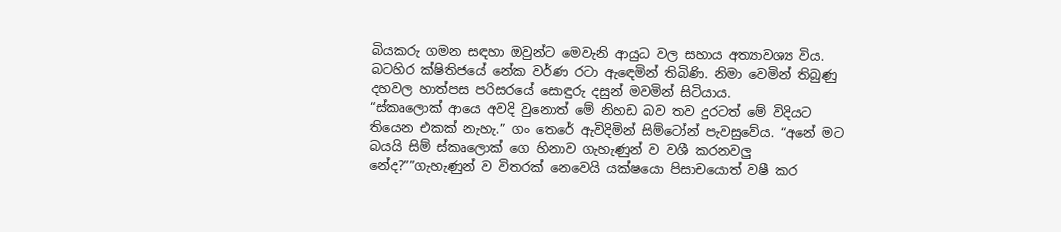බියකරු ගමන සඳහා ඔවුන්ට මෙවැනි ආයුධ වල සහාය අත්‍යාවශ්‍ය විය.
බටහිර ක්ෂිතිජයේ නේක වර්ණ රටා ඇඳෙමින් තිබිණි. නිමා වෙමින් තිබුණු දහවල හාත්පස පරිසරයේ සොඳුරු දසුන් මවමින් සිටියාය.
“ස්කෘලොක් ආයෙ අවදි වුනොත් මේ නිහඩ බව තව දුරටත් මේ විදියට තියෙන එකක් නැහැ.” ගං තෙරේ ඇවිදිමින් සිම්ටෝන් පැවසුවේය. “අනේ මට බයයි සිම් ස්කෘලොක් ගෙ හිනාව ගැහැණුන් ව වශී කරනවලු නේද?””ගැහැණුන් ව විතරක් නෙවෙයි යක්ෂයො පිසාචයොත් වෂී කර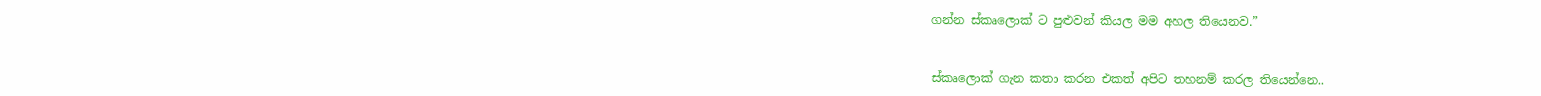ගන්න ස්කෘලොක් ට පුළුවන් කියල මම අහල තියෙනව.”


ස්කෘලොක් ගැන කතා කරන එකත් අපිට තහනම් කරල තියෙන්නෙ..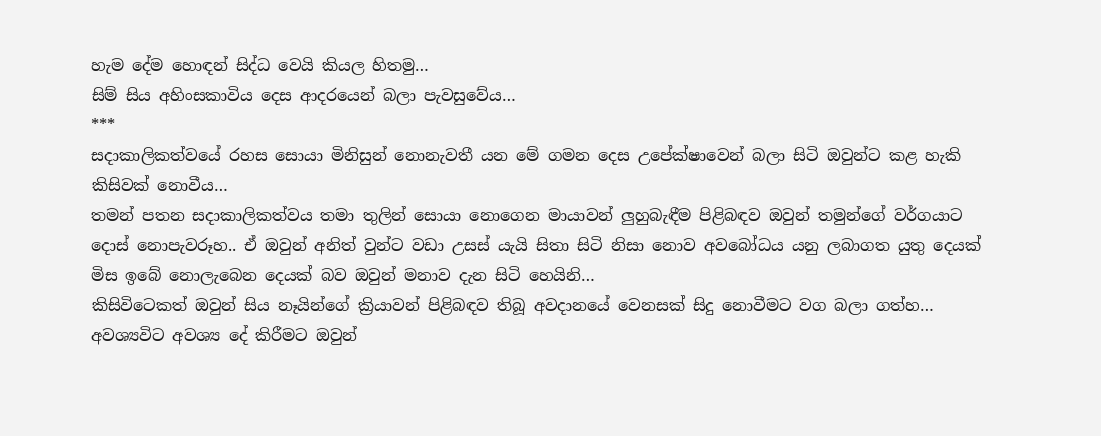හැම දේම හොඳන් සිද්ධ වෙයි කියල හිතමු…
සිම් සිය අහිංසකාවිය දෙස ආදරයෙන් බලා පැවසුවේය…
***
සදාකාලිකත්වයේ රහස සොයා මිනිසුන් නොනැවතී යන මේ ගමන දෙස උපේක්ෂාවෙන් බලා සිටි ඔවුන්ට කළ හැකි කිසිවක් නොවීය…
තමන් පතන සදාකාලිකත්වය තමා තුලින් සොයා නොගෙන මායාවන් ලුහුබැඳීම පිළිබඳව ඔවුන් තමුන්ගේ වර්ගයාට දොස් නොපැවරූහ.. ඒ ඔවුන් අනිත් වුන්ට වඩා උසස් යැයි සිතා සිටි නිසා නොව අවබෝධය යනු ලබාගත යුතු දෙයක් මිස ඉබේ නොලැබෙන දෙයක් බව ඔවුන් මනාව දැන සිටි හෙයිනි…
කිසිවිටෙකත් ඔවුන් සිය නෑයින්ගේ ක්‍රියාවන් පිළිබඳව තිබූ අවදානයේ වෙනසක් සිදු නොවීමට වග බලා ගත්හ… අවශ්‍යවිට අවශ්‍ය දේ කිරීමට ඔවුන්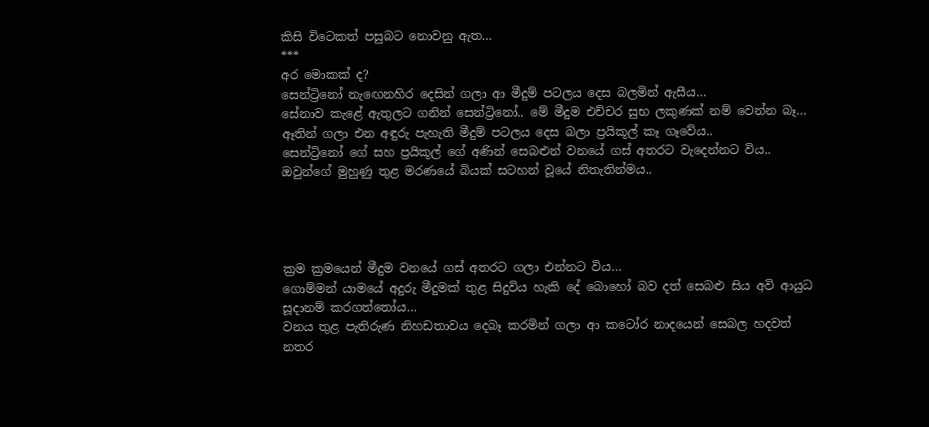කිසි විටෙකත් පසුබට නොවනු ඇත…
***
අර මොකක් ද?
සෙන්ට්‍රිනෝ නැඟෙනහිර දෙසින් ගලා ආ මීදුම් පටලය දෙස බලමින් ඇසීය…
සේනාව කැළේ ඇතුලට ගනින් සෙන්ට්‍රිනෝ.. මේ මීදුම එච්චර සුභ ලකුණක් නම් වෙන්න බෑ… ඈතින් ගලා එන අඳුරු පැහැති මීදුම් පටලය දෙස බලා ප්‍රයිකූල් කෑ ගෑවේය..
සෙන්ට්‍රිනෝ ගේ සහ ප්‍රයිකූල් ගේ අණින් සෙබළුන් වනයේ ගස් අතරට වැදෙන්නට විය..
ඔවුන්ගේ මුහුණු තුළ මරණයේ බියක් සටහන් වූයේ නිතැතින්මය..




ක්‍රම ක්‍රමයෙන් මීදුම වනයේ ගස් අතරට ගලා එන්නට විය…
ගොම්මන් යාමයේ අදුරු මීදුමක් තුළ සිදුවිය හැකි දේ බොහෝ බව දත් සෙබළු සිය අවි ආයුධ සූදානම් කරගත්තෝය…
වනය තුළ පැතිරුණ නිහඩතාවය දෙබෑ කරමින් ගලා ආ කටෝර නාදයෙන් සෙබල හදවත් නතර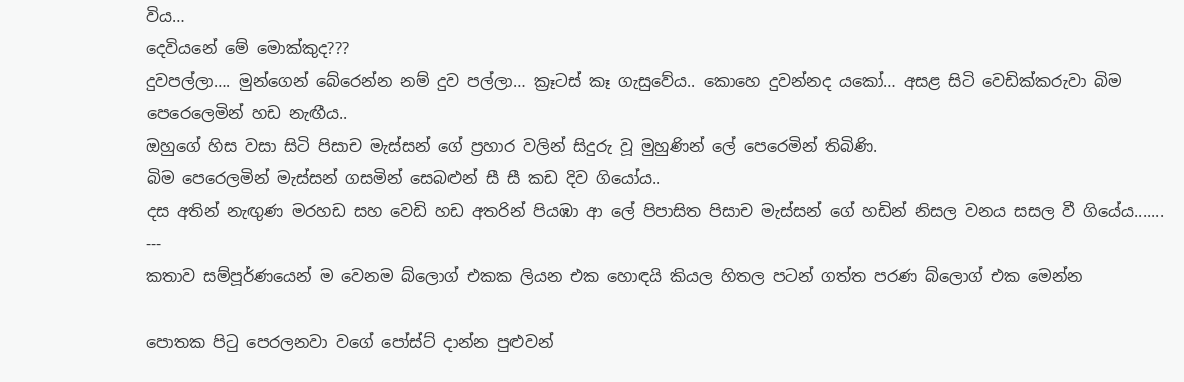විය…
දෙවියනේ මේ මොක්කුද???
දුවපල්ලා…. මුන්ගෙන් බේරෙන්න නම් දුව පල්ලා… ක්‍රෑටස් කෑ ගැසුවේය.. කොහෙ දුවන්නද යකෝ… අසළ සිටි වෙඩික්කරුවා බිම පෙරෙලෙමින් හඩ නැඟීය..
ඔහුගේ හිස වසා සිටි පිසාච මැස්සන් ගේ ප්‍රහාර වලින් සිදුරු වූ මුහුණින් ලේ පෙරෙමින් තිබිණි.
බිම පෙරෙලමින් මැස්සන් ගසමින් සෙබළුන් සී සී කඩ දිව ගියෝය..
දස අතින් නැඟුණ මරහඩ සහ වෙඩි හඩ අතරින් පියඹා ආ ලේ පිපාසිත පිසාච මැස්සන් ගේ හඩින් නිසල වනය සසල වී ගියේය.......
---
කතාව සම්පූර්ණයෙන් ම වෙනම බ්ලොග් එකක ලියන එක හොඳයි කියල හිතල පටන් ගත්ත පරණ බ්ලොග් එක මෙන්න

පොතක පිටු පෙරලනවා වගේ පෝස්ට් දාන්න පුළුවන්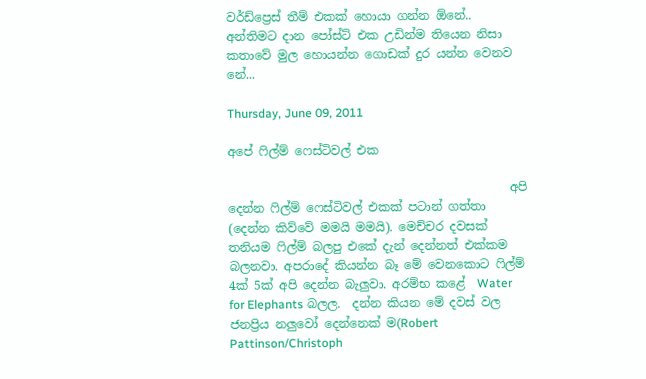වර්ඩ්ප්‍රෙස් තීම් එකක් හොයා ගන්න ඕනේ.. අන්තිමට දාන පෝස්ට් එක උඩින්ම තියෙන නිසා කතාවේ මුල හොයන්න ගොඩක් දුර යන්න වෙනව නේ...

Thursday, June 09, 2011

අපේ ෆිල්ම් ෆෙස්ටිවල් එක

                                               අපි දෙන්න ෆිල්ම් ෆෙස්ටිවල් එකක් පටාන් ගත්තා (දෙන්න කිව්වේ මමයි මමයි). මෙච්චර දවසක් තනියම ෆිල්ම් බලපු එකේ දැන් දෙන්නත් එක්කම බලනවා. අපරාදේ කියන්න බෑ මේ වෙනකොට ෆිල්ම් 4ක් 5ක් අපි දෙන්න බැලුවා. අරම්භ කළේ  Water for Elephants බලල.  දන්න කියන මේ දවස් වල ජනප්‍රිය නලුවෝ දෙන්නෙක් ම(Robert Pattinson/Christoph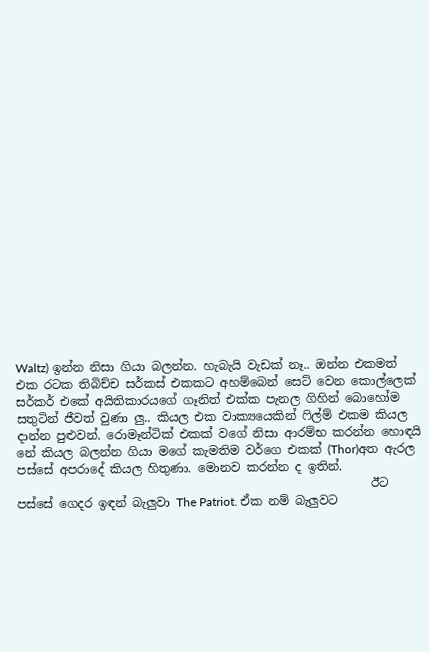Waltz) ඉන්න නිසා ගියා බලන්න. හැබැයි වැඩක් නෑ.. ඔන්න එකමත් එක රටක තිබිච්ච සර්කස් එකකට අහම්බෙන් සෙට් වෙන කොල්ලෙක් සර්කර් එකේ අයිතිකාරයගේ ගෑනිත් එක්ක පැනල ගිහින් බොහෝම සතුටින් ජීවත් වුණා ලු.. කියල එක වාක්‍යයෙකින් ෆිල්ම් එකම කියල දාන්න පුළුවන්. රොමෑන්ටික් එකක් වගේ නිසා ආරම්භ කරන්න හොඳයි නේ කියල බලන්න ගියා මගේ කැමතිම වර්ගෙ එකක් (Thor)අත ඇරල  පස්සේ අපරාදේ කියල හිතුණා. මොනව කරන්න ද ඉතින්.
                                                           ඊට පස්සේ ගෙදර ඉඳන් බැලුවා The Patriot. ඒක නම් බැලුවට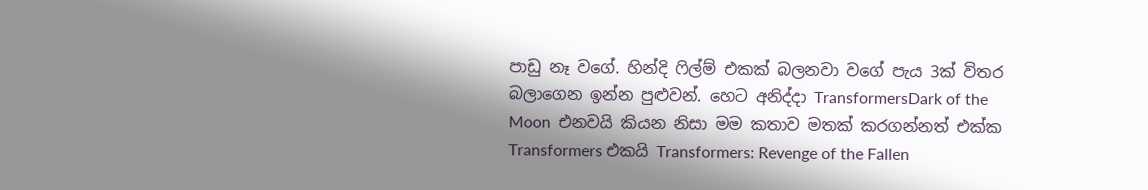පාඩු නෑ වගේ. හින්දි ෆිල්ම් එකක් බලනවා වගේ පැය 3ක් විතර බලාගෙන ඉන්න පුළුවන්. හෙට අනිද්දා TransformersDark of the Moon  එනවයි කියන නිසා මම කතාව මතක් කරගන්නත් එක්ක Transformers එකයි Transformers: Revenge of the Fallen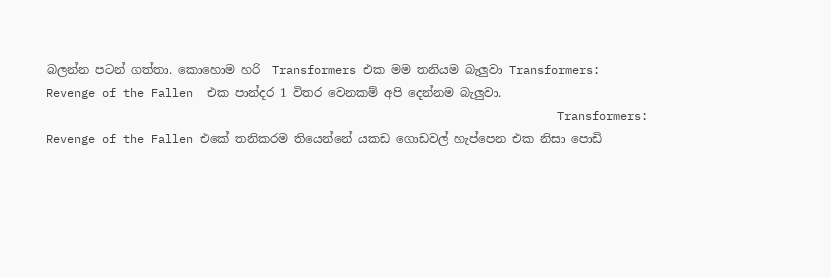බලන්න පටන් ගත්තා. කොහොම හරි  Transformers එක මම තනියම බැලුවා Transformers: Revenge of the Fallen  එක පාන්දර 1 විතර වෙනකම් අපි දෙන්නම බැලුවා.
                                                                         Transformers: Revenge of the Fallen එකේ තනිකරම තියෙන්නේ යකඩ ගොඩවල් හැප්පෙන එක නිසා පොඩි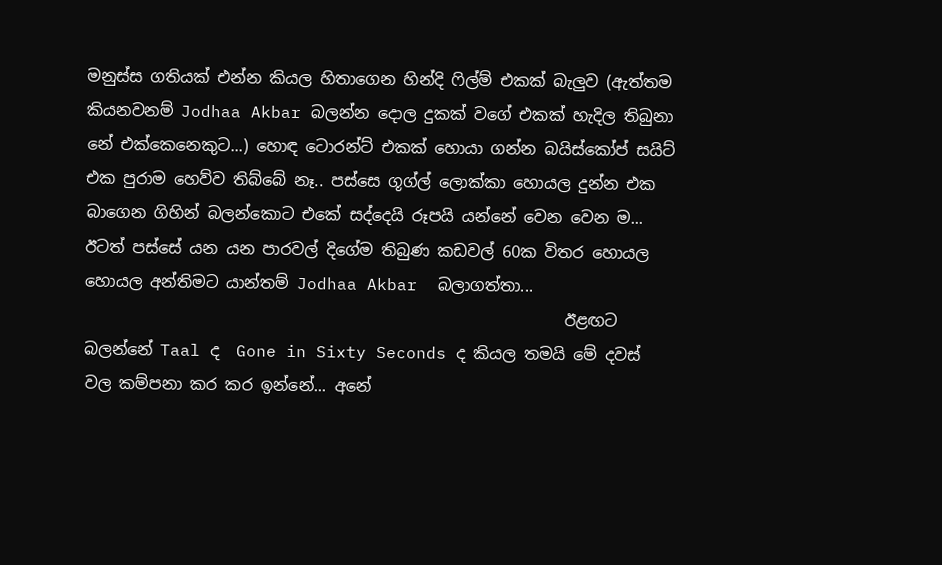මනුස්ස ගතියක් එන්න කියල හිතාගෙන හින්දි ෆිල්ම් එකක් බැලුව (ඇත්තම කියනවනම් Jodhaa Akbar බලන්න දොල දුකක් වගේ එකක් හැදිල තිබුනා නේ එක්කෙනෙකුට...) හොඳ ටොරන්ට් එකක් හොයා ගන්න බයිස්කෝප් සයිට් එක පුරාම හෙව්ව තිබ්බේ නෑ.. පස්සෙ ගූග්ල් ලොක්කා හොයල දුන්න එක බාගෙන ගිහින් බලන්කොට එකේ සද්දෙයි රූපයි යන්නේ වෙන වෙන ම... ඊටත් පස්සේ යන යන පාරවල් දිගේම තිබුණ කඩවල් 60ක විතර හොයල හොයල අන්තිමට යාන්තම් Jodhaa Akbar  බලාගත්තා...
                                                            ඊළඟට බලන්නේ Taal ද  Gone in Sixty Seconds ද කියල තමයි මේ දවස් වල කම්පනා කර කර ඉන්නේ... අනේ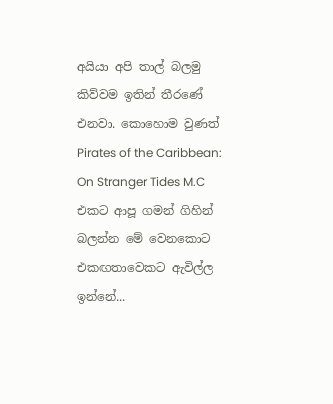අයියා අපි තාල් බලමු කිව්වම ඉතින් තීරණේ එනවා. කොහොම වුණත්  Pirates of the Caribbean: On Stranger Tides M.C එකට ආපූ ගමන් ගිහින් බලන්න මේ වෙනකොට එකඟතාවෙකට ඇවිල්ල ඉන්නේ...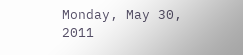Monday, May 30, 2011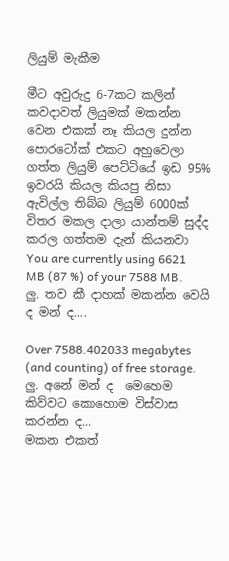ලියුම් මැකීම

මීට අවුරුදු 6-7කට කලින් කවදාවත් ලියුමක් මකන්න වෙන එකක් නෑ කියල දුන්න පොරටෝක් එකට අහුවෙලා ගත්ත ලියුම් පෙට්ටියේ ඉඩ 95% ඉවරයි කියල කියපු නිසා ඇවිල්ල තිබ්බ ලියුම් 6000ක් විතර මකල දාලා යාන්තම් සුද්ද කරල ගත්තම දැන් කියනවා You are currently using 6621 MB (87 %) of your 7588 MB. ලු. තව කී දාහක් මකන්න වෙයි ද මන් ද....

Over 7588.402033 megabytes (and counting) of free storage. ලු. අනේ මන් ද  මෙහෙම කිව්වට කොහොම විස්වාස කරන්න ද...
මකන එකත්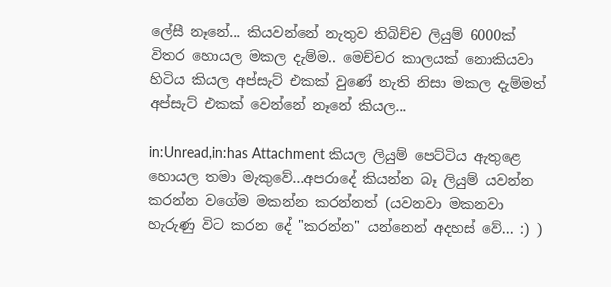ලේසී නෑනේ... කියවන්නේ නැතුව තිබිච්ච ලියුම් 6000ක් විතර හොයල මකල දැම්ම.. මෙච්චර කාලයක් නොකියවා හිටිය කියල අප්සැට් එකක් වුණේ නැති නිසා මකල දැම්මත් අප්සැට් එකක් වෙන්නේ නෑනේ කියල...

in:Unread,in:has Attachment කියල ලියුම් පෙට්ටිය ඇතුළෙ හොයල තමා මැකුවේ...අපරාදේ කියන්න බෑ ලියුම් යවන්න කරන්න වගේම මකන්න කරන්නත් (යවනවා මකනවා හැරුණු විට කරන දේ "කරන්න" යන්නෙන් අදහස් වේ... :) )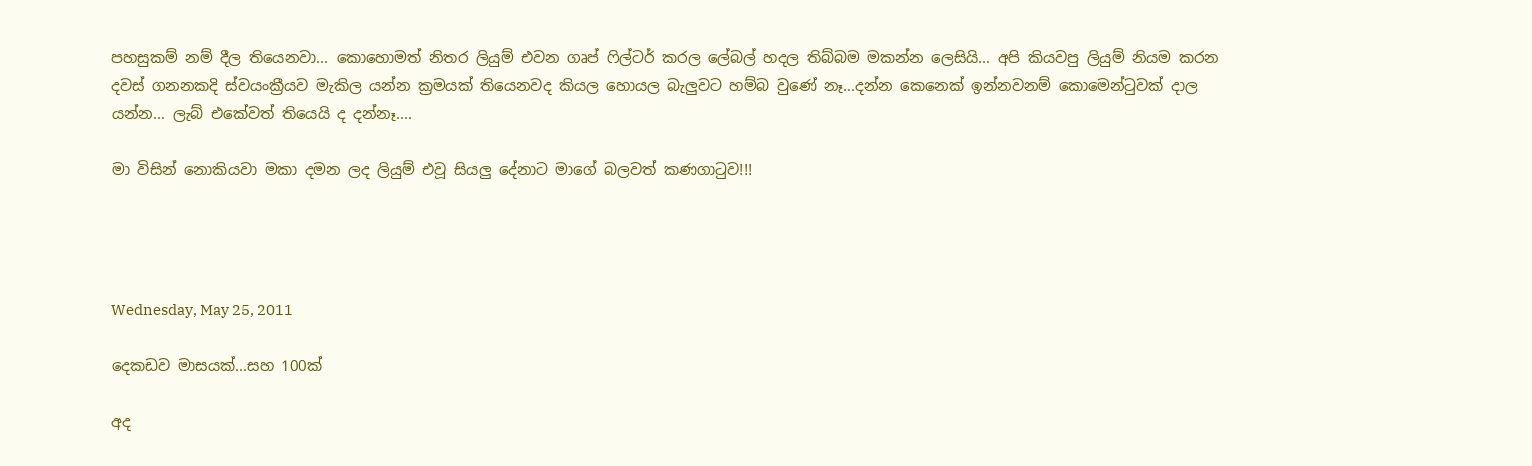පහසුකම් නම් දීල තියෙනවා... කොහොමත් නිතර ලියුම් එවන ගෘප් ෆිල්ටර් කරල ලේබල් හදල තිබ්බම මකන්න ලෙසියි... අපි කියවපු ලියුම් නියම කරන දවස් ගනනකදි ස්වයංක්‍රීයව මැකිල යන්න ක්‍රමයක් තියෙනවද කියල හොයල බැලුවට හම්බ වුණේ නෑ...දන්න කෙනෙක් ඉන්නවනම් කොමෙන්ටුවක් දාල යන්න... ලැබ් එකේවත් තියෙයි ද දන්නෑ....

මා විසින් නොකියවා මකා දමන ලද ලියුම් එවූ සියලු දේනාට මාගේ බලවත් කණගාටුව!!!




Wednesday, May 25, 2011

දෙකඩව මාසයක්...සහ 100ක්

අද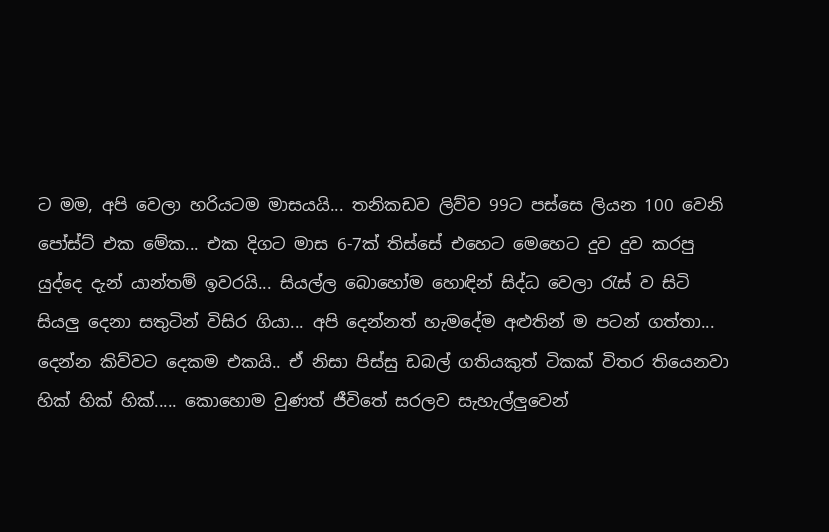ට මම, අපි වෙලා හරියටම මාසයයි... තනිකඩව ලිව්ව 99ට පස්සෙ ලියන 100 වෙනි පෝස්ට් එක මේක... එක දිගට මාස 6-7ක් තිස්සේ එහෙට මෙහෙට දුව දුව කරපු යුද්දෙ දැන් යාන්තම් ඉවරයි... සියල්ල බොහෝම හොඳින් සිද්ධ වෙලා රැස් ව සිටි සියලු දෙනා සතුටින් විසිර ගියා... අපි දෙන්නත් හැමදේම අළුතින් ම පටන් ගත්තා... දෙන්න කිව්වට දෙකම එකයි.. ඒ නිසා පිස්සු ඩබල් ගතියකුත් ටිකක් විතර තියෙනවා  හික් හික් හික්..... කොහොම වුණත් ජීවිතේ සරලව සැහැල්ලුවෙන්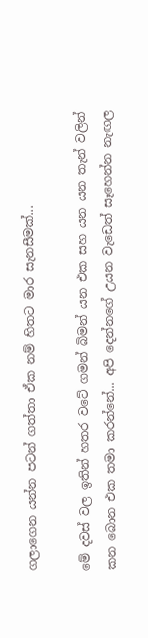ගලාගෙන යන්න පටන් ගත්තා ඒක නම් හිතට මාර සැනසීමක්...

මේ දවස් වල ඉතින් හතර වටේ ගමන් බිමන් යන එක සහ යන යන තැන් වලින් කන බොන එක තමා කරන්නේ... අපි දෙන්නගේ උයන වැඩෙත් සෑහෙන්න නැඟල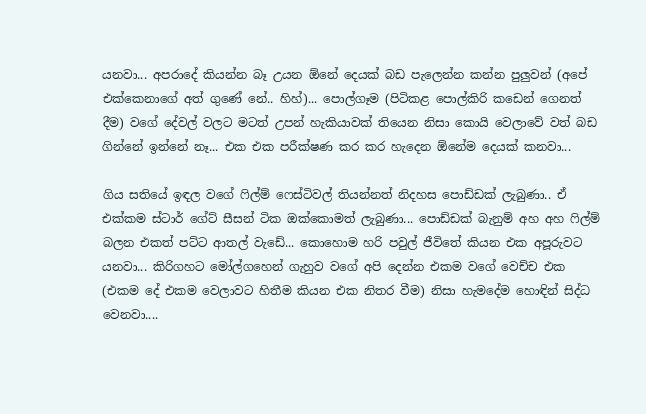යනවා... අපරාදේ කියන්න බෑ උයන ඕනේ දෙයක් බඩ පැලෙන්න කන්න පුලුවන් (අපේ එක්කෙනාගේ අත් ගුණේ නේ.. හිහ්)... පොල්ගෑම (පිටිකළ පොල්කිරි කඩෙන් ගෙනත් දීම) වගේ දේවල් වලට මටත් උපන් හැකියාවක් තියෙන නිසා කොයි වෙලාවේ වත් බඩ ගින්නේ ඉන්නේ නෑ... එක එක පරීක්ෂණ කර කර හැදෙන ඕනේම දෙයක් කනවා...

ගිය සතියේ ඉඳල වගේ ෆිල්ම් ෆෙස්ටිවල් තියන්නත් නිදහස පොඩ්ඩක් ලැබුණා.. ඒ එක්කම ස්ටාර් ගේට් සීසන් ටික ඔක්කොමත් ලැබුණා... පොඩ්ඩක් බැනුම් අහ අහ ෆිල්ම් බලන එකත් පට්ට ආතල් වැඩේ... කොහොම හරි පවුල් ජීවිතේ කියන එක අපූරුවට යනවා... කිරිගහට මෝල්ගහෙන් ගැහුව වගේ අපි දෙන්න එකම වගේ වෙච්ච එක  (එකම දේ එකම වෙලාවට හිතීම කියන එක නිතර වීම) නිසා හැමදේම හොඳින් සිද්ධ වෙනවා....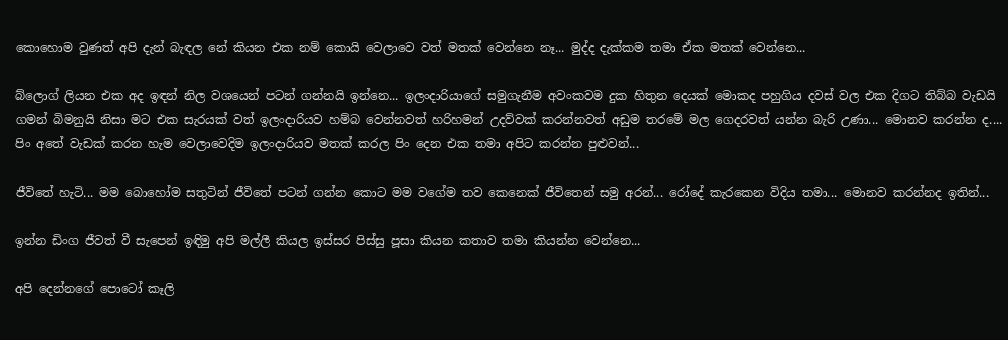කොහොම වුණත් අපි දැන් බැඳල නේ කියන එක නම් කොයි වෙලාවෙ වත් මතක් වෙන්නෙ නෑ... මුද්ද දැක්කම තමා ඒක මතක් වෙන්නෙ...

බ්ලොග් ලියන එක අද ඉඳන් නිල වශයෙන් පටන් ගන්නයි ඉන්නෙ... ඉලංදාරියාගේ සමුගැනීම අවංකවම දුක හිතුන දෙයක් මොකද පහුගිය දවස් වල එක දිගට තිබ්බ වැඩයි ගමන් බිමනුයි නිසා මට එක සැරයක් වත් ඉලංදාරියව හම්බ වෙන්නවත් හරිහමන් උදව්වක් කරන්නවත් අඩුම තරමේ මල ගෙදරවත් යන්න බැරි උණා... මොනව කරන්න ද.... පිං අතේ වැඩක් කරන හැම වෙලාවෙදිම ඉලංදාරියව මතක් කරල පිං දෙන එක තමා අපිට කරන්න පුළුවන්...

ජීවිතේ හැටි... මම බොහෝම සතුටින් ජීවිතේ පටන් ගන්න කොට මම වගේම තව කෙනෙක් ජීවිතෙන් සමු අරන්... රෝදේ කැරකෙන විදිය තමා... මොනව කරන්නද ඉතින්...

ඉන්න ඩිංග ජීවත් වී සැපෙන් ඉඳිමු අපි මල්ලී කියල ඉස්සර පිස්සු පූසා කියන කතාව තමා කියන්න වෙන්නෙ...

අපි දෙන්නගේ පොටෝ කෑලි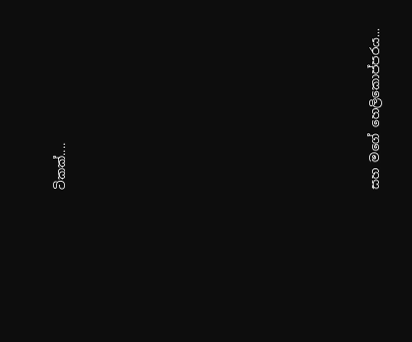ටිකක්....












සහ මගේ හෙලිකොප්පරය...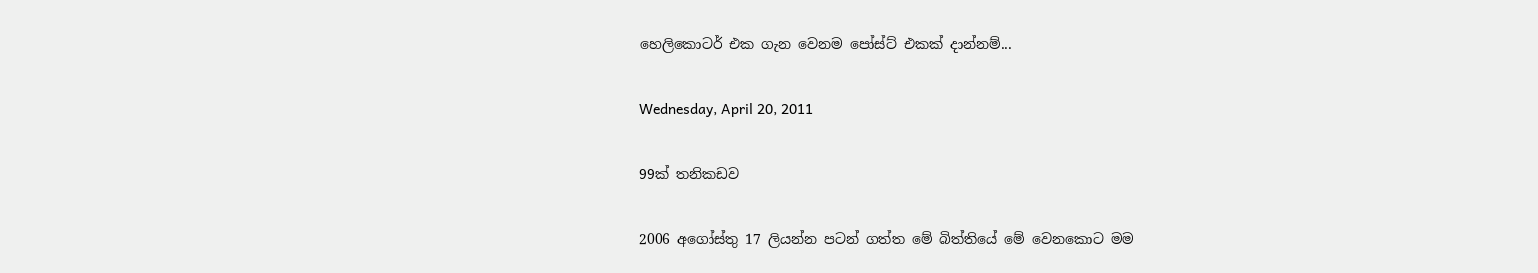හෙලිකොටර් එක ගැන වෙනම පෝස්ට් එකක් දාන්නම්...

Wednesday, April 20, 2011

99ක් තනිකඩව

2006 අගෝස්තු 17 ලියන්න පටන් ගත්ත මේ බිත්තියේ මේ වෙනකොට මම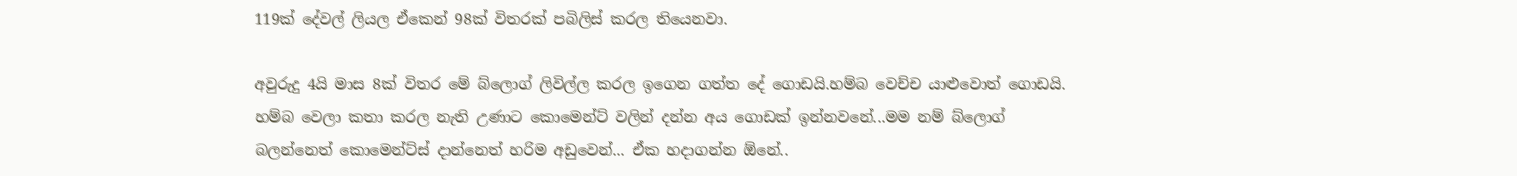119ක් දේවල් ලියල ඒකෙන් 98ක් විතරක් පබිලිස් කරල තියෙනවා.

අවුරුදු 4යි මාස 8ක් විතර මේ බ්ලොග් ලිවිල්ල කරල ඉගෙන ගත්ත දේ ගොඩයි.හම්බ වෙච්ච යාළුවොත් ගොඩයි. හම්බ වෙලා කතා කරල නැති උණාට කොමෙන්ට් වලින් දන්න අය ගොඩක් ඉන්නවනේ...මම නම් බ්ලොග් බලන්නෙත් කොමෙන්ට්ස් දාන්නෙත් හරිම අඩුවෙන්... ඒක හදාගන්න ඕනේ..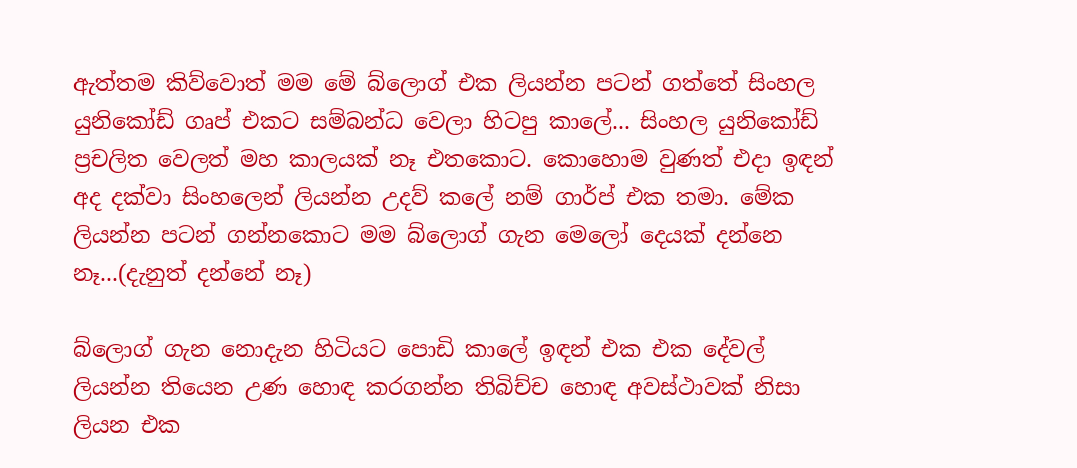ඇත්තම කිව්වොත් මම මේ බ්ලොග් එක ලියන්න පටන් ගත්තේ සිංහල යුනිකෝඩ් ගෘප් එකට සම්බන්ධ වෙලා හිටපු කාලේ... සිංහල යුනිකෝඩ් ප්‍රචලිත වෙලත් මහ කාලයක් නෑ එතකොට. කොහොම වුණත් එදා ඉඳන් අද දක්වා සිංහලෙන් ලියන්න උදව් කලේ නම් ගාර්ප් එක තමා. මේක ලියන්න පටන් ගන්නකොට මම බ්ලොග් ගැන මෙලෝ දෙයක් දන්නෙ නෑ...(දැනුත් දන්නේ නෑ)

බ්ලොග් ගැන නොදැන හිටියට පොඩි කාලේ ඉඳන් එක එක දේවල් ලියන්න තියෙන උණ හොඳ කරගන්න තිබිච්ච හොඳ අවස්ථාවක් නිසා ලියන එක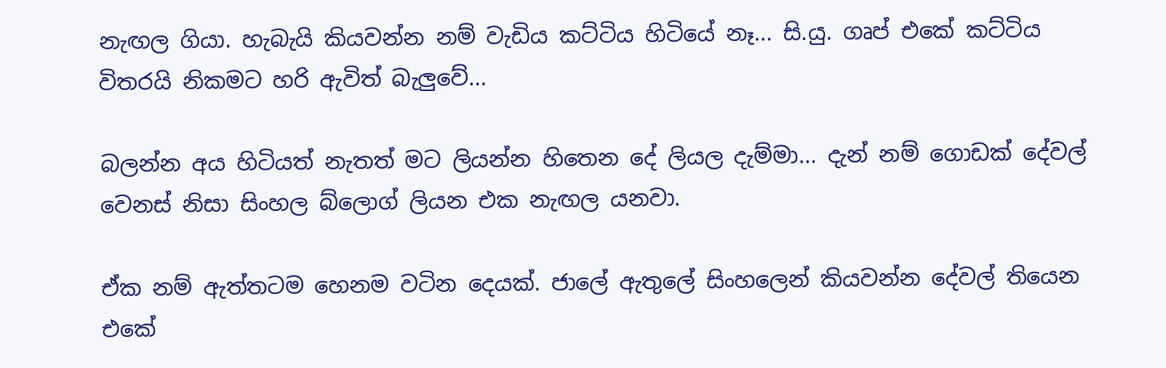නැඟල ගියා. හැබැයි කියවන්න නම් වැඩිය කට්ටිය හිටියේ නෑ... සි.යු. ගෘප් එකේ කට්ටිය විතරයි නිකමට හරි ඇවිත් බැලුවේ...

බලන්න අය හිටියත් නැතත් මට ලියන්න හිතෙන දේ ලියල දැම්මා... දැන් නම් ගොඩක් දේවල් වෙනස් නිසා සිංහල බ්ලොග් ලියන එක නැඟල යනවා.

ඒක නම් ඇත්තටම හෙනම වටින දෙයක්. ජාලේ ඇතුලේ සිංහලෙන් කියවන්න දේවල් තියෙන එකේ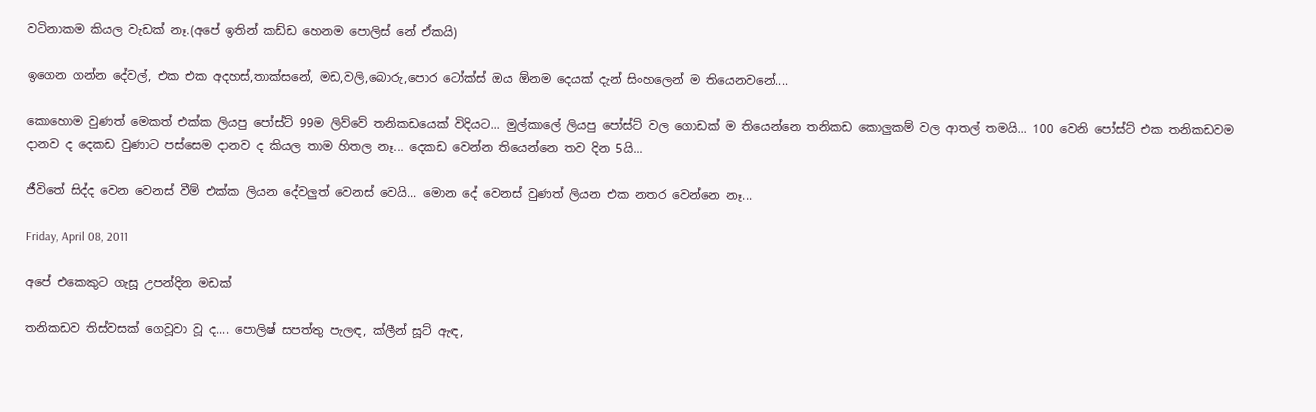වටිනාකම කියල වැඩක් නෑ.(අපේ ඉතින් කඩ්ඩ හෙනම පොලිස් නේ ඒකයි)

ඉගෙන ගන්න දේවල්, එක එක අදහස්,තාක්සනේ, මඩ,වලි,බොරු,පොර ටෝක්ස් ඔය ඕනම දෙයක් දැන් සිංහලෙන් ම තියෙනවනේ....

කොහොම වුණත් මෙකත් එක්ක ලියපු පෝස්ට් 99ම ලිව්වේ තනිකඩයෙක් විදියට... මුල්කාලේ ලියපු පෝස්ට් වල ගොඩක් ම තියෙන්නෙ තනිකඩ කොලුකම් වල ආතල් තමයි... 100 වෙනි පෝස්ට් එක තනිකඩවම දානව ද දෙකඩ වුණාට පස්සෙම දානව ද කියල තාම හිතල නෑ... දෙකඩ වෙන්න තියෙන්නෙ තව දින 5යි...

ජීවිතේ සිද්ද වෙන වෙනස් වීම් එක්ක ලියන දේවලුත් වෙනස් වෙයි... මොන දේ වෙනස් වුණත් ලියන එක නතර වෙන්නෙ නෑ...

Friday, April 08, 2011

අපේ එකෙකුට ගැසූ උපන්දින මඩක්

තනිකඩව තිස්වසක් ගෙවූවා වූ ද.... පොලිෂ් සපත්තු පැලඳ, ක්ලීන් සූට් ඇඳ,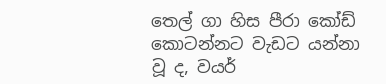තෙල් ගා හිස පීරා කෝඩ් කොටන්නට වැඩට යන්නා වූ ද, වයර්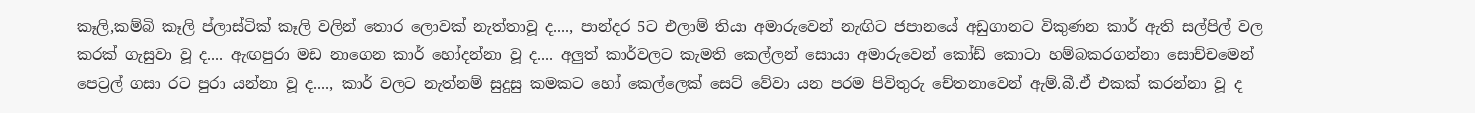කෑලි,කම්බි කෑලි ප්ලාස්ටික් කෑලි වලින් තොර ලොවක් නැත්තාවූ ද...., පාන්දර 5ට එලාම් තියා අමාරුවෙන් නැඟිට ජපානයේ අඩුගානට විකුණන කාර් ඇති සල්පිල් වල කරක් ගැසුවා වූ ද.... ඇඟපුරා මඩ නාගෙන කාර් හෝදන්නා වූ ද.... අලුත් කාර්වලට කැමති කෙල්ලන් සොයා අමාරුවෙන් කෝඩ් කොටා හම්බකරගන්නා සොච්චමෙන් පෙට්‍රල් ගසා රට පුරා යන්නා වූ ද...., කාර් වලට නැත්නම් සුදුසු කමකට හෝ කෙල්ලෙක් සෙට් වේවා යන පරම පිවිතුරු චේතනාවෙන් ඇම්.බී.ඒ එකක් කරන්නා වූ ද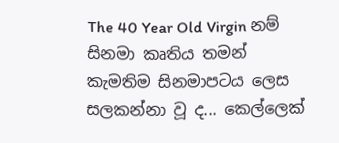The 40 Year Old Virgin නම් සිනමා කෘතිය තමන් කැමතිම සිනමාපටය ලෙස සලකන්නා වූ ද... කෙල්ලෙක්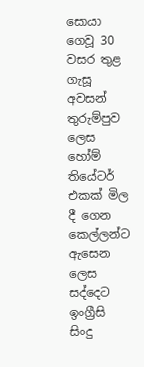සොයා ගෙවූ 30 වසර තුළ ගැසූ අවසන් තුරුම්පුව ලෙස හෝම් තියේටර් එකක් මිල දී ගෙන කෙල්ලන්ට ඇසෙන ලෙස සද්දෙට ඉංග්‍රීසි සිංදු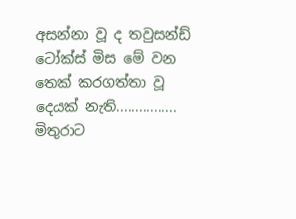අසන්නා වූ ද තවුසන්ඩ් ටෝක්ස් මිස මේ වන තෙක් කරගත්තා වූ දෙයක් නැති................ මිතුරාට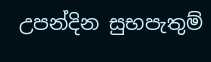උපන්දින සුභපැතුම්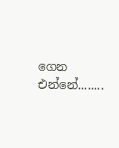ගෙන එන්නේ........